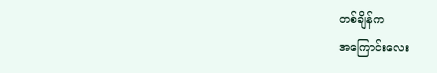တစ်ချိန်က
အကြောင်းလေး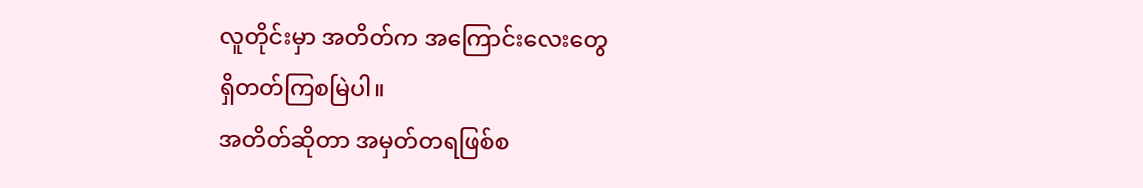လူတိုင်းမှာ အတိတ်က အကြောင်းလေးတွေ
ရှိတတ်ကြစမြဲပါ။
အတိတ်ဆိုတာ အမှတ်တရဖြစ်စ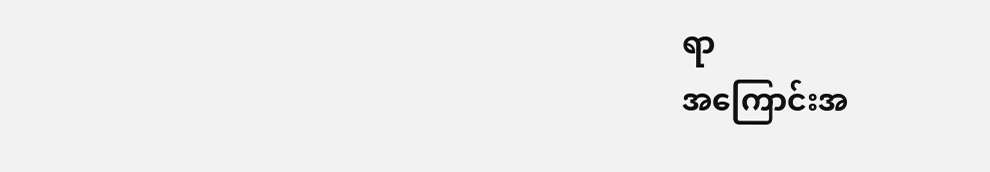ရာ
အကြောင်းအ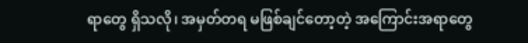ရာတွေ ရှိသလို၊ အမှတ်တရ မဖြစ်ချင်တော့တဲ့ အကြောင်းအရာတွေ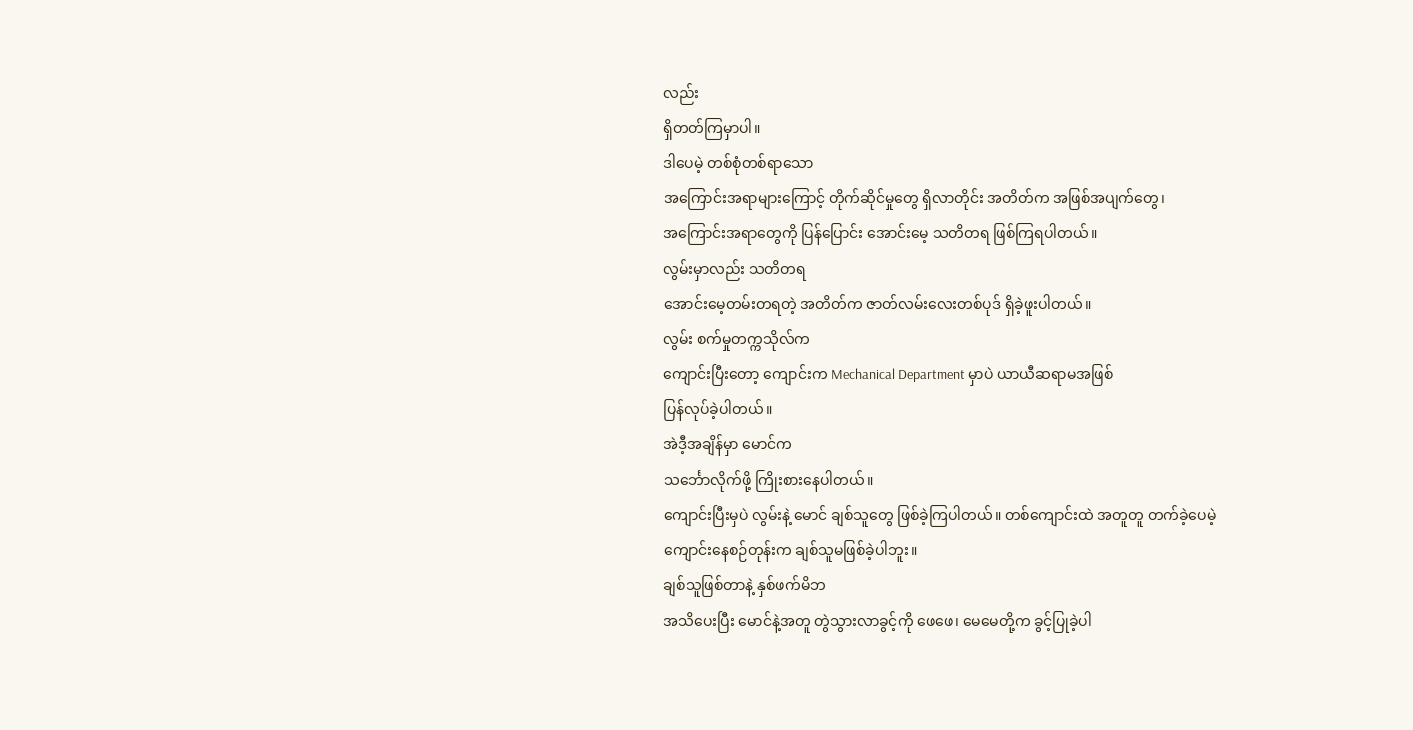လည်း
ရှိတတ်ကြမှာပါ။
ဒါပေမဲ့ တစ်စုံတစ်ရာသော
အကြောင်းအရာများကြောင့် တိုက်ဆိုင်မှုတွေ ရှိလာတိုင်း အတိတ်က အဖြစ်အပျက်တွေ၊
အကြောင်းအရာတွေကို ပြန်ပြောင်း အောင်းမေ့ သတိတရ ဖြစ်ကြရပါတယ်။
လွမ်းမှာလည်း သတိတရ
အောင်းမေ့တမ်းတရတဲ့ အတိတ်က ဇာတ်လမ်းလေးတစ်ပုဒ် ရှိခဲ့ဖူးပါတယ်။
လွမ်း စက်မှုတက္ကသိုလ်က
ကျောင်းပြီးတော့ ကျောင်းက Mechanical Department မှာပဲ ယာယီဆရာမအဖြစ်
ပြန်လုပ်ခဲ့ပါတယ်။
အဲဒီ့အချိန်မှာ မောင်က
သင်္ဘောလိုက်ဖို့ ကြိုးစားနေပါတယ်။
ကျောင်းပြီးမှပဲ လွမ်းနဲ့ မောင် ချစ်သူတွေ ဖြစ်ခဲ့ကြပါတယ်။ တစ်ကျောင်းထဲ အတူတူ တက်ခဲ့ပေမဲ့ ကျောင်းနေစဉ်တုန်းက ချစ်သူမဖြစ်ခဲ့ပါဘူး။
ချစ်သူဖြစ်တာနဲ့ နှစ်ဖက်မိဘ
အသိပေးပြီး မောင်နဲ့အတူ တွဲသွားလာခွင့်ကို ဖေဖေ၊ မေမေတို့က ခွင့်ပြုခဲ့ပါ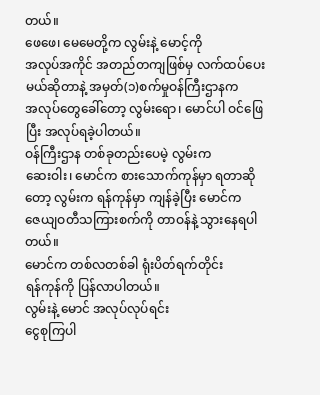တယ်။
ဖေဖေ၊ မေမေတို့က လွမ်းနဲ့ မောင့်ကို
အလုပ်အကိုင် အတည်တကျဖြစ်မှ လက်ထပ်ပေးမယ်ဆိုတာနဲ့ အမှတ်(၁)စက်မှုဝန်ကြီးဌာနက
အလုပ်တွေခေါ်တော့ လွမ်းရော၊ မောင်ပါ ဝင်ဖြေပြီး အလုပ်ရခဲ့ပါတယ်။
ဝန်ကြီးဌာန တစ်ခုတည်းပေမဲ့ လွမ်းက
ဆေးဝါး၊ မောင်က စားသောက်ကုန်မှာ ရတာဆိုတော့ လွမ်းက ရန်ကုန်မှာ ကျန်ခဲ့ပြီး မောင်က
ဇေယျဝတီသကြားစက်ကို တာဝန်နဲ့ သွားနေရပါတယ်။
မောင်က တစ်လတစ်ခါ ရုံးပိတ်ရက်တိုင်း
ရန်ကုန်ကို ပြန်လာပါတယ်။
လွမ်းနဲ့ မောင် အလုပ်လုပ်ရင်း
ငွေစုကြပါ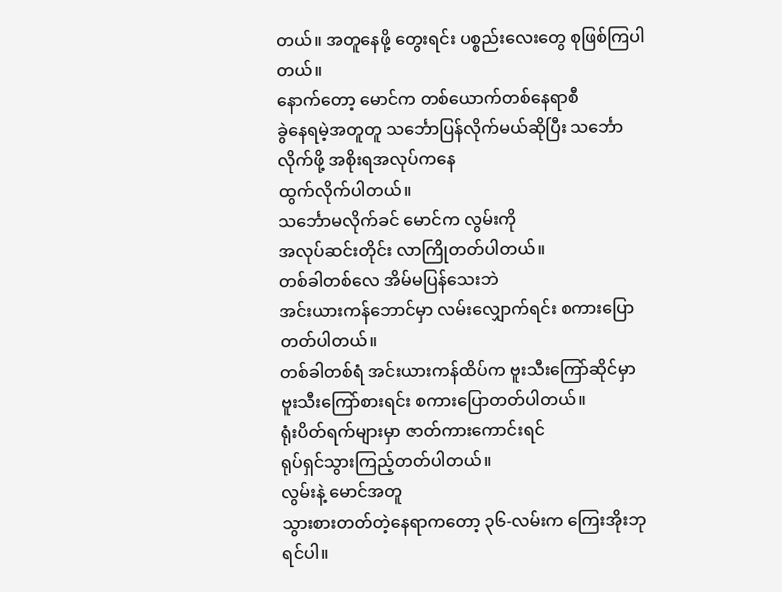တယ်။ အတူနေဖို့ တွေးရင်း ပစ္စည်းလေးတွေ စုဖြစ်ကြပါတယ်။
နောက်တော့ မောင်က တစ်ယောက်တစ်နေရာစီ
ခွဲနေရမဲ့အတူတူ သင်္ဘောပြန်လိုက်မယ်ဆိုပြီး သင်္ဘောလိုက်ဖို့ အစိုးရအလုပ်ကနေ
ထွက်လိုက်ပါတယ်။
သင်္ဘောမလိုက်ခင် မောင်က လွမ်းကို
အလုပ်ဆင်းတိုင်း လာကြိုတတ်ပါတယ်။
တစ်ခါတစ်လေ အိမ်မပြန်သေးဘဲ
အင်းယားကန်ဘောင်မှာ လမ်းလျှောက်ရင်း စကားပြောတတ်ပါတယ်။
တစ်ခါတစ်ရံ အင်းယားကန်ထိပ်က ဗူးသီးကြော်ဆိုင်မှာ
ဗူးသီးကြော်စားရင်း စကားပြောတတ်ပါတယ်။
ရုံးပိတ်ရက်များမှာ ဇာတ်ကားကောင်းရင်
ရုပ်ရှင်သွားကြည့်တတ်ပါတယ်။
လွမ်းနဲ့ မောင်အတူ
သွားစားတတ်တဲ့နေရာကတော့ ၃၆-လမ်းက ကြေးအိုးဘုရင်ပါ။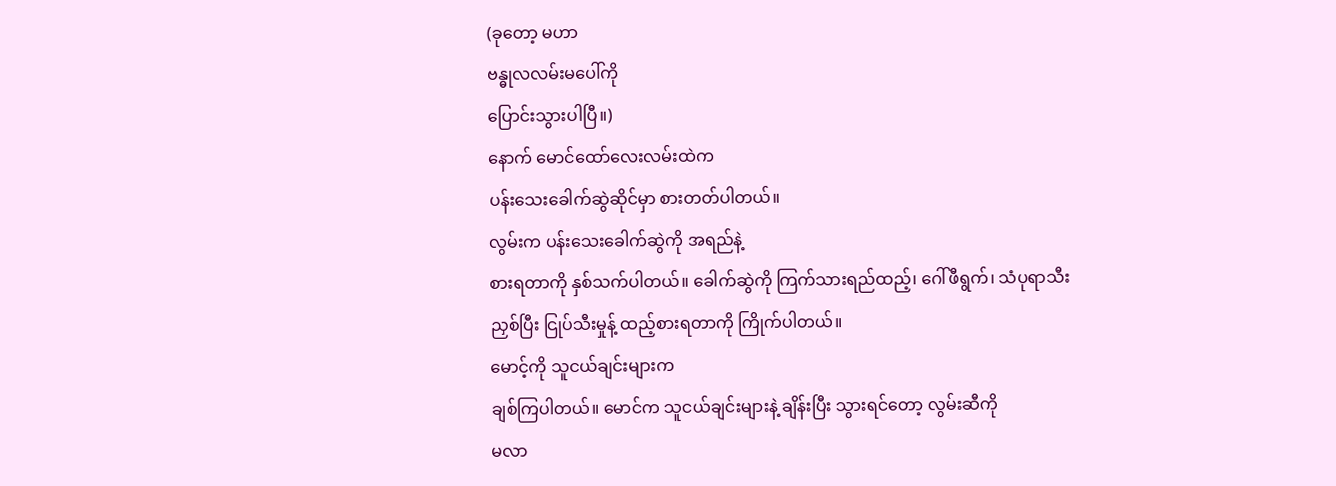(ခုတော့ မဟာ
ဗန္ဓုလလမ်းမပေါ်ကို
ပြောင်းသွားပါပြီ။)
နောက် မောင်ထော်လေးလမ်းထဲက
ပန်းသေးခေါက်ဆွဲဆိုင်မှာ စားတတ်ပါတယ်။
လွမ်းက ပန်းသေးခေါက်ဆွဲကို အရည်နဲ့
စားရတာကို နှစ်သက်ပါတယ်။ ခေါက်ဆွဲကို ကြက်သားရည်ထည့်၊ ဂေါ်ဖီရွက်၊ သံပုရာသီး
ညှစ်ပြီး ငြုပ်သီးမှုန့် ထည့်စားရတာကို ကြိုက်ပါတယ်။
မောင့်ကို သူငယ်ချင်းများက
ချစ်ကြပါတယ်။ မောင်က သူငယ်ချင်းများနဲ့ ချိန်းပြီး သွားရင်တော့ လွမ်းဆီကို
မလာ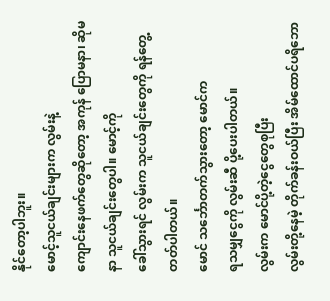နိုင်တော့ပါဘူး။
မောင့်သူငယ်ချင်းများက လွမ်းနဲ့
ကျောင်းနေဖက်တွေဆိုတော့ အကုန် ပြောမနာ၊ ဆိုမနာ သူငယ်ချင်းတွေပါ။ မောင့်ကို
ခေါ်သွားရင် လွမ်းက သူငယ်ချင်းတွေကို ရန်တွေ့တတ်ပါတယ်။
မောင် သင်္ဘောတက်သွားတော့ မောင်က
ရသမျှငွေကို လွမ်းဆီ ပို့ပေးပါတယ်။
လွမ်းက မောင်ပို့တဲ့ငွေတွေစုပြီး
လွမ်းတို့နေမဲ့ တိုက်ခန်းဝယ်ပြီး အိမ်ထောင်ပရိဘော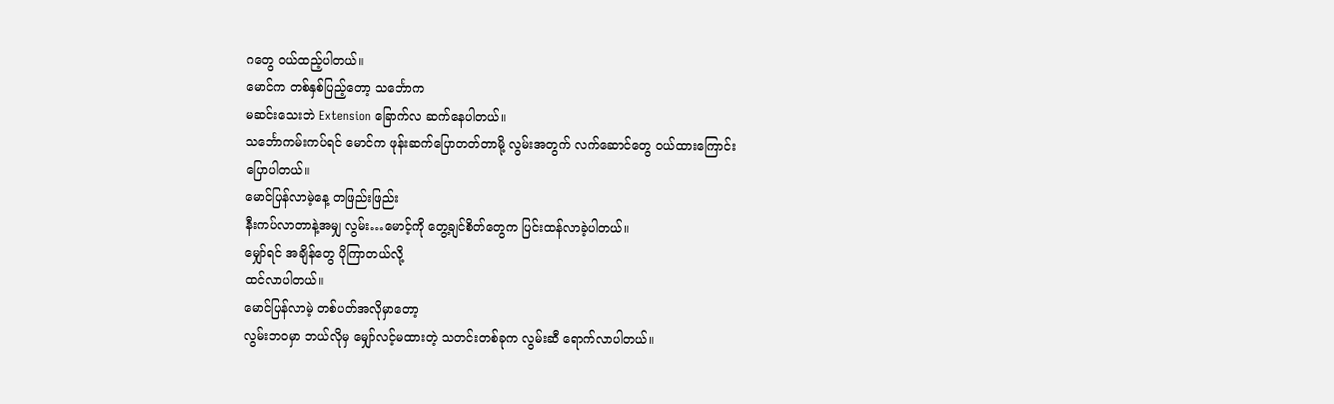ဂတွေ ဝယ်ထည့်ပါတယ်။
မောင်က တစ်နှစ်ပြည့်တော့ သင်္ဘောက
မဆင်းသေးဘဲ Extension ခြောက်လ ဆက်နေပါတယ်။
သင်္ဘောကမ်းကပ်ရင် မောင်က ဖုန်းဆက်ပြောတတ်တာမို့ လွမ်းအတွက် လက်ဆောင်တွေ ဝယ်ထားကြောင်း
ပြောပါတယ်။
မောင်ပြန်လာမဲ့နေ့ တဖြည်းဖြည်း
နီးကပ်လာတာနဲ့အမျှ လွမ်း…မောင့်ကို တွေ့ချင်စိတ်တွေက ပြင်းထန်လာခဲ့ပါတယ်။
မျှော်ရင် အချိန်တွေ ပိုကြာတယ်လို့
ထင်လာပါတယ်။
မောင်ပြန်လာမဲ့ တစ်ပတ်အလိုမှာတော့
လွမ်းဘဝမှာ ဘယ်လိုမှ မျှော်လင့်မထားတဲ့ သတင်းတစ်ခုက လွမ်းဆီ ရောက်လာပါတယ်။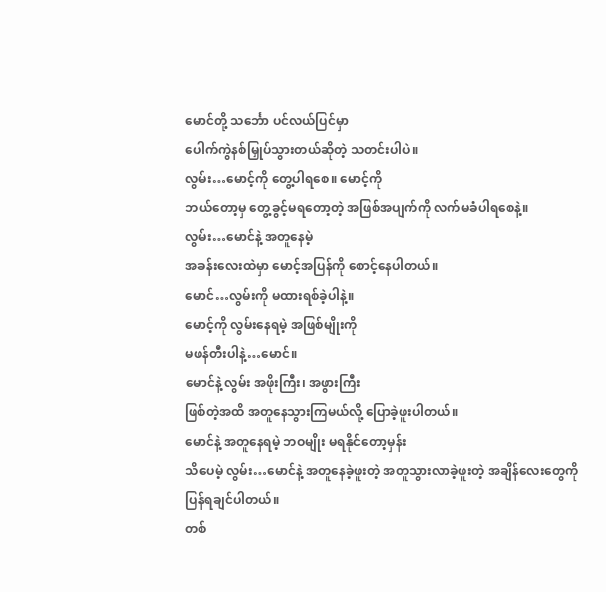မောင်တို့ သင်္ဘော ပင်လယ်ပြင်မှာ
ပေါက်ကွဲနစ်မြှုပ်သွားတယ်ဆိုတဲ့ သတင်းပါပဲ။
လွမ်း…မောင့်ကို တွေ့ပါရစေ။ မောင့်ကို
ဘယ်တော့မှ တွေ့ခွင့်မရတော့တဲ့ အဖြစ်အပျက်ကို လက်မခံပါရစေနဲ့။
လွမ်း…မောင်နဲ့ အတူနေမဲ့
အခန်းလေးထဲမှာ မောင့်အပြန်ကို စောင့်နေပါတယ်။
မောင်…လွမ်းကို မထားရစ်ခဲ့ပါနဲ့။
မောင့်ကို လွမ်းနေရမဲ့ အဖြစ်မျိုးကို
မဖန်တီးပါနဲ့…မောင်။
မောင်နဲ့ လွမ်း အဖိုးကြီး၊ အဖွားကြီး
ဖြစ်တဲ့အထိ အတူနေသွားကြမယ်လို့ ပြောခဲ့ဖူးပါတယ်။
မောင်နဲ့ အတူနေရမဲ့ ဘဝမျိုး မရနိုင်တော့မှန်း
သိပေမဲ့ လွမ်း…မောင်နဲ့ အတူနေခဲ့ဖူးတဲ့ အတူသွားလာခဲ့ဖူးတဲ့ အချိန်လေးတွေကို
ပြန်ရချင်ပါတယ်။
တစ်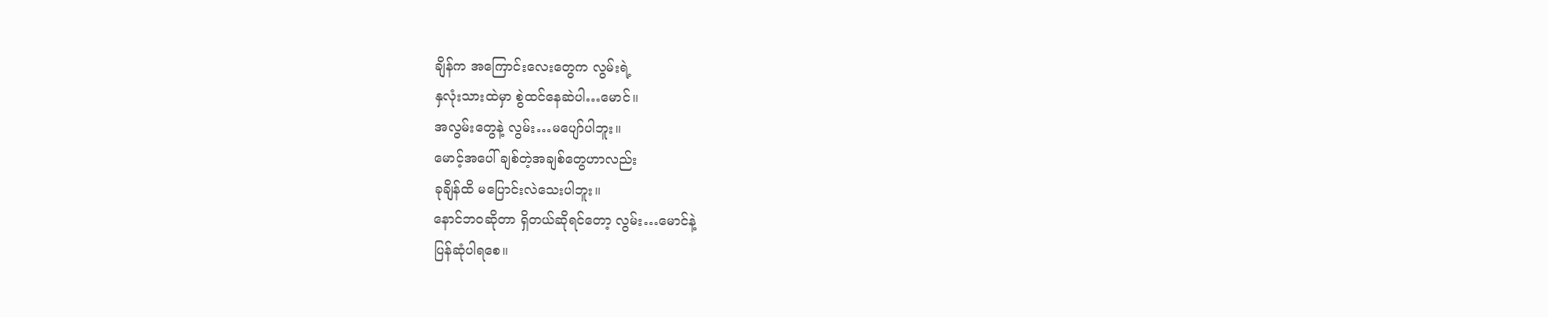ချိန်က အကြောင်းလေးတွေက လွမ်းရဲ့
နှလုံးသားထဲမှာ စွဲထင်နေဆဲပါ…မောင်။
အလွမ်းတွေနဲ့ လွမ်း…မပျော်ပါဘူး။
မောင့်အပေါ် ချစ်တဲ့အချစ်တွေဟာလည်း
ခုချိန်ထိ မပြောင်းလဲသေးပါဘူး။
နောင်ဘဝဆိုတာ ရှိတယ်ဆိုရင်တော့ လွမ်း…မောင်နဲ့
ပြန်ဆုံပါရစေ။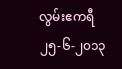လွမ်းဧကရီ
၂၅-၆-၂၀၁၃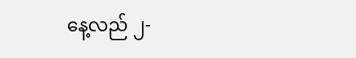နေ့လည် ၂-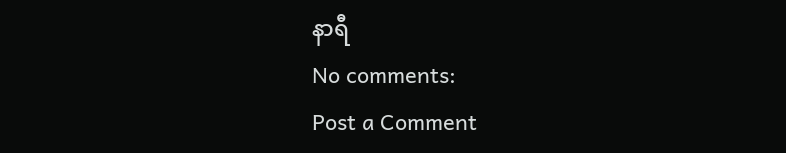နာရီ
No comments:
Post a Comment